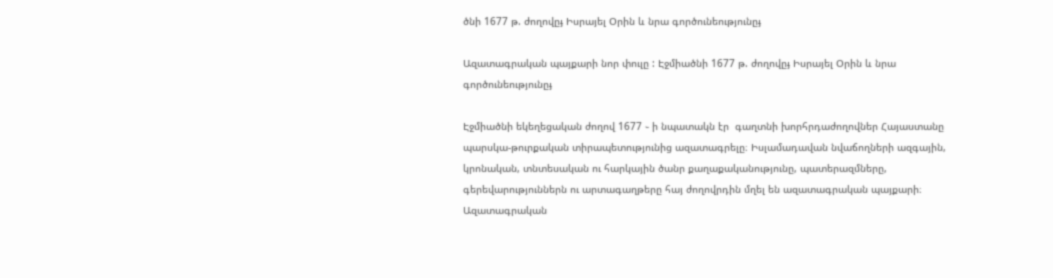ծնի 1677 թ. ժողովըֈ Իսրայել Օրին և նրա գործունեությունըֈ

Ազատագրական պայքարի նոր փուլը : Էջմիածնի 1677 թ. ժողովըֈ Իսրայել Օրին և նրա գործունեությունըֈ

Էջմիածնի եկեղեցական ժողով 1677 ֊ ի նպատակն էր  գաղտնի խորհրդաժողովներ Հայաստանը պարսկա-թուրքական տիրապետությունից ազատագրելը։ Իսլամադավան նվաճողների ազգային, կրոնական, տնտեսական ու հարկային ծանր քաղաքականությունը, պատերազմները, գերեվարություններն ու արտագաղթերը հայ ժողովրդին մղել են ազատագրական պայքարի։ Ազատագրական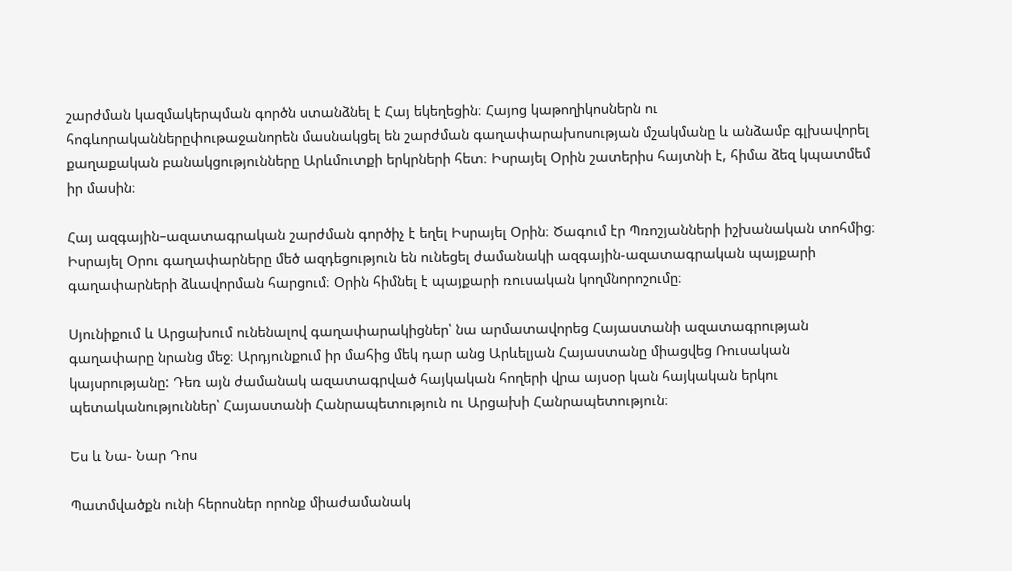շարժման կազմակերպման գործն ստանձնել է Հայ եկեղեցին։ Հայոց կաթողիկոսներն ու հոգևորականներըփութաջանորեն մասնակցել են շարժման գաղափարախոսության մշակմանը և անձամբ գլխավորել քաղաքական բանակցությունները Արևմուտքի երկրների հետ։ Իսրայել Օրին շատերիս հայտնի է, հիմա ձեզ կպատմեմ իր մասին։

Հայ ազգային–ազատագրական շարժման գործիչ է եղել Իսրայել Օրին։ Ծագում էր Պռոշյանների իշխանական տոհմից։ Իսրայել Օրու գաղափարները մեծ ազդեցություն են ունեցել ժամանակի ազգային-ազատագրական պայքարի գաղափարների ձևավորման հարցում։ Օրին հիմնել է պայքարի ռուսական կողմնորոշումը։

Սյունիքում և Արցախում ունենալով գաղափարակիցներ՝ նա արմատավորեց Հայաստանի ազատագրության գաղափարը նրանց մեջ։ Արդյունքում իր մահից մեկ դար անց Արևելյան Հայաստանը միացվեց Ռուսական կայսրությանը: Դեռ այն ժամանակ ազատագրված հայկական հողերի վրա այսօր կան հայկական երկու պետականություններ՝ Հայաստանի Հանրապետություն ու Արցախի Հանրապետություն։

Ես և Նա- Նար Դոս

Պատմվածքն ունի հերոսներ որոնք միաժամանակ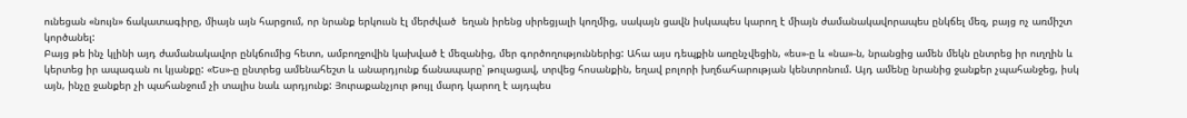ունեցան «նույն» ճակատագիրը, միայն այն հարցում, որ նրանք երկուսն էլ մերժված  եղան իրենց սիրեցյալի կողմից, սակայն ցավն իսկապես կարող է միայն ժամանակավորապես ընկճել մեզ, բայց ոչ առմիշտ կործանել:
Բայց թե ինչ կլինի այդ ժամանակավոր ընկճումից հետո, ամբողջովին կախված է մեզանից, մեր գործողություններից: Ահա այս դեպքին առընչվեցին, «ես»-ը և «նա»-ն, նրանցից ամեն մեկն ընտրեց իր ուղղին և կերտեց իր ապագան ու կյանքը: «Ես»-ը ընտրեց ամենահեշտ և անարդյունք ճանապարը՝ թուլացավ, տրվեց հոսանքին, եղավ բոլորի խղճահարության կենտրոնում. Այդ ամենը նրանից ջանքեր չպահանջեց, իսկ այն, ինչը ջանքեր չի պահանջում չի տալիս նաև արդյունք: Յուրաքանչյուր թույլ մարդ կարող է այդպես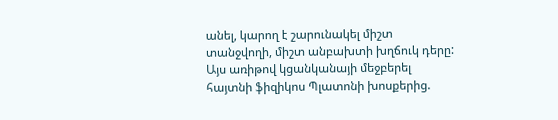անել, կարող է շարունակել միշտ տանջվողի, միշտ անբախտի խղճուկ դերը: Այս առիթով կցանկանայի մեջբերել հայտնի ֆիզիկոս Պլատոնի խոսքերից.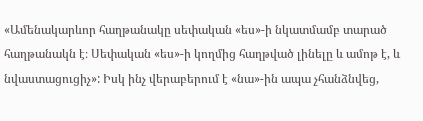«Ամենակարևոր հաղթանակը սեփական «ես»-ի նկատմամբ տարած հաղթանակն է։ Սեփական «ես»-ի կողմից հաղթված լինելը և ամոթ է, և նվաստացուցիչ»: Իսկ ինչ վերաբերում է «նա»-ին ապա չհանձնվեց,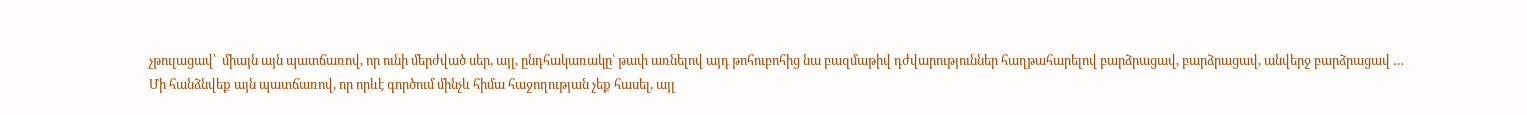չթուլացավ՝  միայն այն պատճառով, որ ունի մերժված սեր, այլ, ընդհակառակը՝ թափ առնելով այդ թոհուբոհից նա բազմաթիվ դժվարություններ հաղթահարելով բարձրացավ, բարձրացավ, անվերջ բարձրացավ …
Մի հանձնվեք այն պատճառով, որ որևէ գործում մինչև հիմա հաջողության չեք հասել, այլ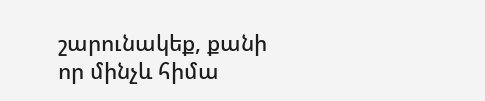շարունակեք, քանի որ մինչև հիմա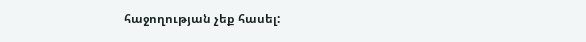հաջողության չեք հասել: